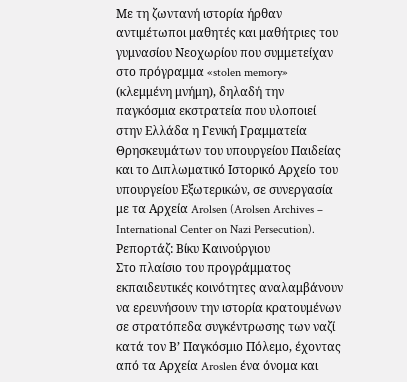Με τη ζωντανή ιστορία ήρθαν αντιμέτωποι μαθητές και μαθήτριες του γυμνασίου Νεοχωρίου που συμμετείχαν στο πρόγραμμα «stolen memory» (κλεμμένη μνήμη), δηλαδή την παγκόσμια εκστρατεία που υλοποιεί στην Ελλάδα η Γενική Γραμματεία Θρησκευμάτων του υπουργείου Παιδείας και το Διπλωματικό Ιστορικό Αρχείο του υπουργείου Εξωτερικών, σε συνεργασία με τα Αρχεία Arolsen (Arolsen Archives – International Center on Nazi Persecution).
Ρεπορτάζ: Βίκυ Καινούργιου
Στο πλαίσιο του προγράμματος εκπαιδευτικές κοινότητες αναλαμβάνουν να ερευνήσουν την ιστορία κρατουμένων σε στρατόπεδα συγκέντρωσης των ναζί κατά τον Β’ Παγκόσμιο Πόλεμο, έχοντας από τα Αρχεία Aroslen ένα όνομα και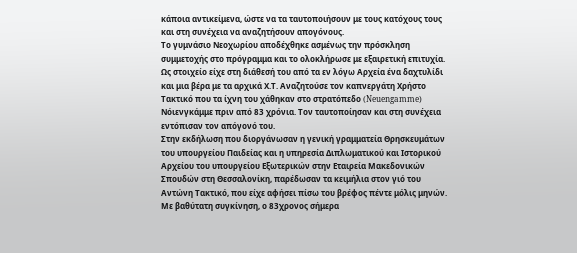κάποια αντικείμενα, ώστε να τα ταυτοποιήσουν με τους κατόχους τους και στη συνέχεια να αναζητήσουν απογόνους.
Το γυμνάσιο Νεοχωρίου αποδέχθηκε ασμένως την πρόσκληση συμμετοχής στο πρόγραμμα και το ολοκλήρωσε με εξαιρετική επιτυχία. Ως στοιχείο είχε στη διάθεσή του από τα εν λόγω Αρχεία ένα δαχτυλίδι και μια βέρα με τα αρχικά Χ.Τ. Αναζητούσε τον καπνεργάτη Χρήστο Τακτικό που τα ίχνη του χάθηκαν στο στρατόπεδο (Neuengamme) Νόιενγκάμμε πριν από 83 χρόνια. Τον ταυτοποίησαν και στη συνέχεια εντόπισαν τον απόγονό του.
Στην εκδήλωση που διοργάνωσαν η γενική γραμματεία Θρησκευμάτων του υπουργείου Παιδείας και η υπηρεσία Διπλωματικού και Ιστορικού Αρχείου του υπουργείου Εξωτερικών στην Εταιρεία Μακεδονικών Σπουδών στη Θεσσαλονίκη, παρέδωσαν τα κειμήλια στον γιό του Αντώνη Τακτικό, που είχε αφήσει πίσω του βρέφος πέντε μόλις μηνών. Με βαθύτατη συγκίνηση, ο 83χρονος σήμερα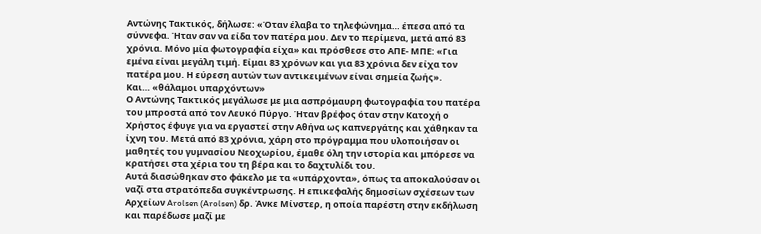Αντώνης Τακτικός, δήλωσε: «Όταν έλαβα το τηλεφώνημα… έπεσα από τα σύννεφα. Ήταν σαν να είδα τον πατέρα μου. Δεν το περίμενα, μετά από 83 χρόνια. Μόνο μία φωτογραφία είχα» και πρόσθεσε στο ΑΠΕ- ΜΠΕ: «Για εμένα είναι μεγάλη τιμή. Είμαι 83 χρόνων και για 83 χρόνια δεν είχα τον πατέρα μου. Η εύρεση αυτών των αντικειμένων είναι σημεία ζωής».
Και… «θάλαμοι υπαρχόντων»
Ο Αντώνης Τακτικός μεγάλωσε με μια ασπρόμαυρη φωτογραφία του πατέρα του μπροστά από τον Λευκό Πύργο. Ήταν βρέφος όταν στην Κατοχή ο Χρήστος έφυγε για να εργαστεί στην Αθήνα ως καπνεργάτης και χάθηκαν τα ίχνη του. Μετά από 83 χρόνια, χάρη στο πρόγραμμα που υλοποιήσαν οι μαθητές του γυμνασίου Νεοχωρίου, έμαθε όλη την ιστορία και μπόρεσε να κρατήσει στα χέρια του τη βέρα και το δαχτυλίδι του.
Αυτά διασώθηκαν στο φάκελο με τα «υπάρχοντα», όπως τα αποκαλούσαν οι ναζί στα στρατόπεδα συγκέντρωσης. Η επικεφαλής δημοσίων σχέσεων των Αρχείων Arolsen (Arolsen) δρ. Άνκε Μίνστερ, η οποία παρέστη στην εκδήλωση και παρέδωσε μαζί με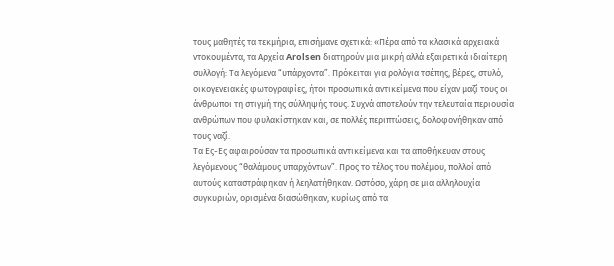τους μαθητές τα τεκμήρια, επισήμανε σχετικά: «Πέρα από τα κλασικά αρχειακά ντοκουμέντα, τα Αρχεία Arolsen διατηρούν μια μικρή αλλά εξαιρετικά ιδιαίτερη συλλογή: Τα λεγόμενα “υπάρχοντα”. Πρόκειται για ρολόγια τσέπης, βέρες, στυλό, οικογενειακές φωτογραφίες, ήτοι προσωπικά αντικείμενα που είχαν μαζί τους οι άνθρωποι τη στιγμή της σύλληψής τους. Συχνά αποτελούν την τελευταία περιουσία ανθρώπων που φυλακίστηκαν και, σε πολλές περιπτώσεις, δολοφονήθηκαν από τους ναζί.
Τα Ες-Ες αφαιρούσαν τα προσωπικά αντικείμενα και τα αποθήκευαν στους λεγόμενους “θαλάμους υπαρχόντων”. Προς το τέλος του πολέμου, πολλοί από αυτούς καταστράφηκαν ή λεηλατήθηκαν. Ωστόσο, χάρη σε μια αλληλουχία συγκυριών, ορισμένα διασώθηκαν, κυρίως από τα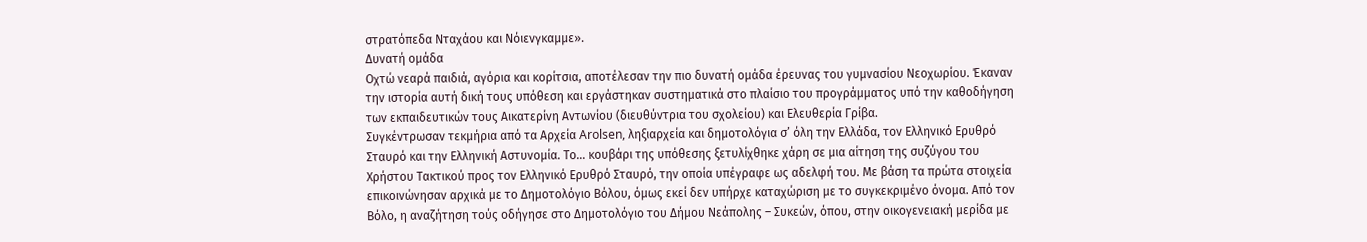στρατόπεδα Νταχάου και Νόιενγκαμμε».
Δυνατή ομάδα
Οχτώ νεαρά παιδιά, αγόρια και κορίτσια, αποτέλεσαν την πιο δυνατή ομάδα έρευνας του γυμνασίου Νεοχωρίου. Έκαναν την ιστορία αυτή δική τους υπόθεση και εργάστηκαν συστηματικά στο πλαίσιο του προγράμματος υπό την καθοδήγηση των εκπαιδευτικών τους Αικατερίνη Αντωνίου (διευθύντρια του σχολείου) και Ελευθερία Γρίβα.
Συγκέντρωσαν τεκμήρια από τα Αρχεία Arolsen, ληξιαρχεία και δημοτολόγια σ’ όλη την Ελλάδα, τον Ελληνικό Ερυθρό Σταυρό και την Ελληνική Αστυνομία. Το… κουβάρι της υπόθεσης ξετυλίχθηκε χάρη σε μια αίτηση της συζύγου του Χρήστου Τακτικού προς τον Ελληνικό Ερυθρό Σταυρό, την οποία υπέγραφε ως αδελφή του. Με βάση τα πρώτα στοιχεία επικοινώνησαν αρχικά με το Δημοτολόγιο Βόλου, όμως εκεί δεν υπήρχε καταχώριση με το συγκεκριμένο όνομα. Από τον Βόλο, η αναζήτηση τούς οδήγησε στο Δημοτολόγιο του Δήμου Νεάπολης – Συκεών, όπου, στην οικογενειακή μερίδα με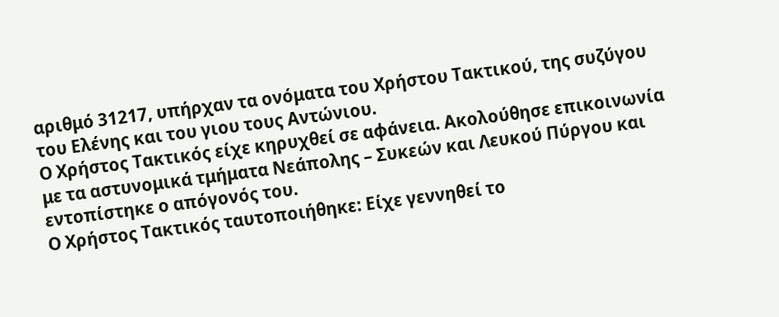αριθμό 31217, υπήρχαν τα ονόματα του Χρήστου Τακτικού, της συζύγου του Ελένης και του γιου τους Αντώνιου.
Ο Χρήστος Τακτικός είχε κηρυχθεί σε αφάνεια. Ακολούθησε επικοινωνία με τα αστυνομικά τμήματα Νεάπολης – Συκεών και Λευκού Πύργου και εντοπίστηκε ο απόγονός του.
Ο Χρήστος Τακτικός ταυτοποιήθηκε: Είχε γεννηθεί το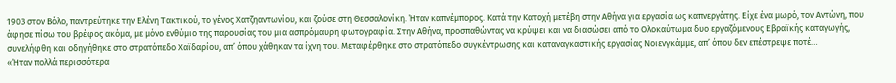1903 στον Βόλο, παντρεύτηκε την Ελένη Τακτικού, το γένος Χατζηαντωνίου, και ζούσε στη Θεσσαλονίκη. Ήταν καπνέμπορος. Κατά την Κατοχή μετέβη στην Αθήνα για εργασία ως καπνεργάτης. Είχε ένα μωρό, τον Αντώνη, που άφησε πίσω του βρέφος ακόμα, με μόνο ενθύμιο της παρουσίας του μια ασπρόμαυρη φωτογραφία. Στην Αθήνα, προσπαθώντας να κρύψει και να διασώσει από το Ολοκαύτωμα δυο εργαζόμενους Εβραϊκής καταγωγής, συνελήφθη και οδηγήθηκε στο στρατόπεδο Χαϊδαρίου, απ’ όπου χάθηκαν τα ίχνη του. Μεταφέρθηκε στο στρατόπεδο συγκέντρωσης και καταναγκαστικής εργασίας Νοιενγκάμμε, απ’ όπου δεν επέστρεψε ποτέ…
«Ήταν πολλά περισσότερα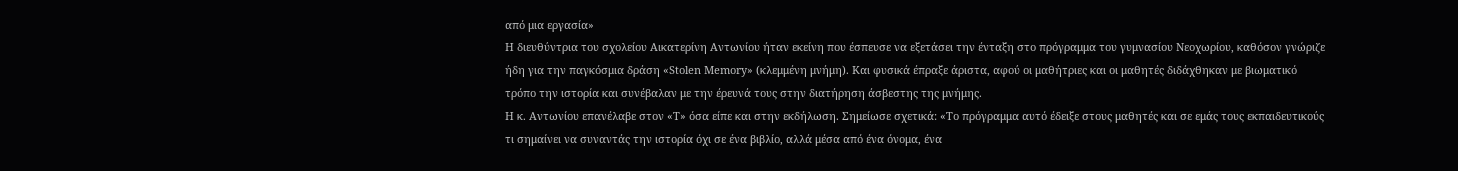από μια εργασία»
Η διευθύντρια του σχολείου Αικατερίνη Αντωνίου ήταν εκείνη που έσπευσε να εξετάσει την ένταξη στο πρόγραμμα του γυμνασίου Νεοχωρίου, καθόσον γνώριζε ήδη για την παγκόσμια δράση «Stolen Memory» (κλεμμένη μνήμη). Και φυσικά έπραξε άριστα, αφού οι μαθήτριες και οι μαθητές διδάχθηκαν με βιωματικό τρόπο την ιστορία και συνέβαλαν με την έρευνά τους στην διατήρηση άσβεστης της μνήμης.
Η κ. Αντωνίου επανέλαβε στον «Τ» όσα είπε και στην εκδήλωση. Σημείωσε σχετικά: «Το πρόγραμμα αυτό έδειξε στους μαθητές και σε εμάς τους εκπαιδευτικούς τι σημαίνει να συναντάς την ιστορία όχι σε ένα βιβλίο, αλλά μέσα από ένα όνομα, ένα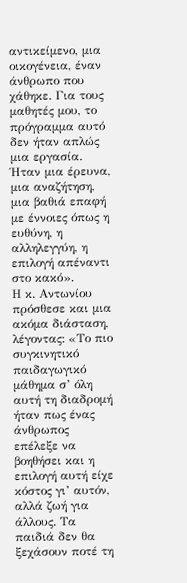αντικείμενο, μια οικογένεια, έναν άνθρωπο που χάθηκε. Για τους μαθητές μου, το πρόγραμμα αυτό δεν ήταν απλώς μια εργασία. Ήταν μια έρευνα, μια αναζήτηση, μια βαθιά επαφή με έννοιες όπως η ευθύνη, η αλληλεγγύη, η επιλογή απέναντι στο κακό».
Η κ. Αντωνίου πρόσθεσε και μια ακόμα διάσταση, λέγοντας: «Το πιο συγκινητικό παιδαγωγικό μάθημα σ’ όλη αυτή τη διαδρομή ήταν πως ένας άνθρωπος επέλεξε να βοηθήσει και η επιλογή αυτή είχε κόστος γι’ αυτόν, αλλά ζωή για άλλους. Τα παιδιά δεν θα ξεχάσουν ποτέ τη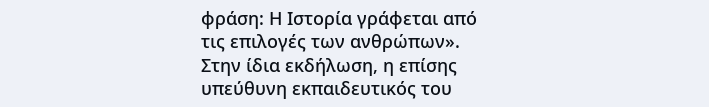φράση: Η Ιστορία γράφεται από τις επιλογές των ανθρώπων».
Στην ίδια εκδήλωση, η επίσης υπεύθυνη εκπαιδευτικός του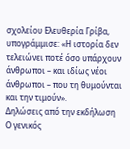σχολείου Ελευθερία Γρίβα, υπογράμμισε: «Η ιστορία δεν τελειώνει ποτέ όσο υπάρχουν άνθρωποι – και ιδίως νέοι άνθρωποι – που τη θυμούνται και την τιμούν».
Δηλώσεις από την εκδήλωση
Ο γενικός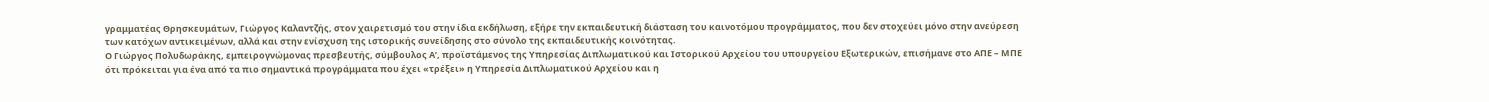γραμματέας Θρησκευμάτων, Γιώργος Καλαντζής, στον χαιρετισμό του στην ίδια εκδήλωση, εξήρε την εκπαιδευτική διάσταση του καινοτόμου προγράμματος, που δεν στοχεύει μόνο στην ανεύρεση των κατόχων αντικειμένων, αλλά και στην ενίσχυση της ιστορικής συνείδησης στο σύνολο της εκπαιδευτικής κοινότητας.
Ο Γιώργος Πολυδωράκης, εμπειρογνώμονας πρεσβευτής, σύμβουλος Α’, προϊστάμενος της Υπηρεσίας Διπλωματικού και Ιστορικού Αρχείου του υπουργείου Εξωτερικών, επισήμανε στο ΑΠΕ – ΜΠΕ ότι πρόκειται για ένα από τα πιο σημαντικά προγράμματα που έχει «τρέξει» η Υπηρεσία Διπλωματικού Αρχείου και η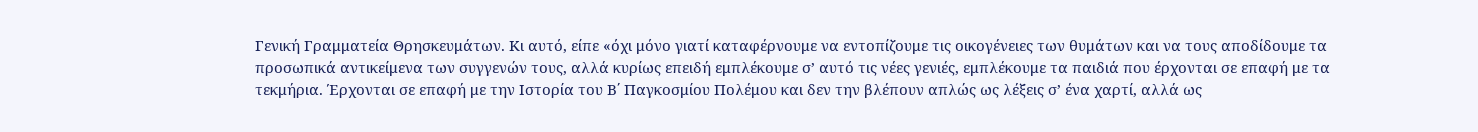Γενική Γραμματεία Θρησκευμάτων. Κι αυτό, είπε «όχι μόνο γιατί καταφέρνουμε να εντοπίζουμε τις οικογένειες των θυμάτων και να τους αποδίδουμε τα προσωπικά αντικείμενα των συγγενών τους, αλλά κυρίως επειδή εμπλέκουμε σ’ αυτό τις νέες γενιές, εμπλέκουμε τα παιδιά που έρχονται σε επαφή με τα τεκμήρια. Έρχονται σε επαφή με την Ιστορία του Β΄ Παγκοσμίου Πολέμου και δεν την βλέπουν απλώς ως λέξεις σ’ ένα χαρτί, αλλά ως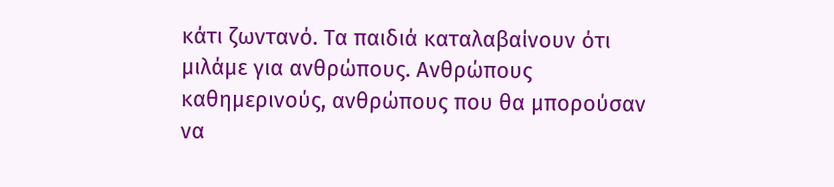κάτι ζωντανό. Τα παιδιά καταλαβαίνουν ότι μιλάμε για ανθρώπους. Ανθρώπους καθημερινούς, ανθρώπους που θα μπορούσαν να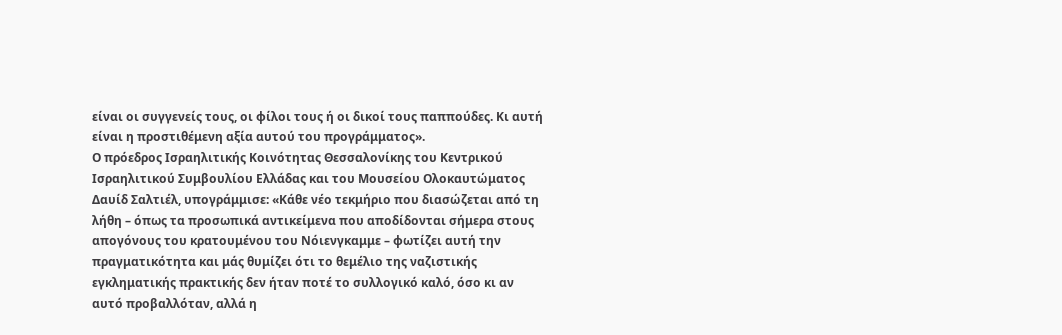είναι οι συγγενείς τους, οι φίλοι τους ή οι δικοί τους παππούδες. Κι αυτή είναι η προστιθέμενη αξία αυτού του προγράμματος».
Ο πρόεδρος Ισραηλιτικής Κοινότητας Θεσσαλονίκης του Κεντρικού Ισραηλιτικού Συμβουλίου Ελλάδας και του Μουσείου Ολοκαυτώματος Δαυίδ Σαλτιέλ, υπογράμμισε: «Κάθε νέο τεκμήριο που διασώζεται από τη λήθη – όπως τα προσωπικά αντικείμενα που αποδίδονται σήμερα στους απογόνους του κρατουμένου του Νόιενγκαμμε – φωτίζει αυτή την πραγματικότητα και μάς θυμίζει ότι το θεμέλιο της ναζιστικής εγκληματικής πρακτικής δεν ήταν ποτέ το συλλογικό καλό, όσο κι αν αυτό προβαλλόταν, αλλά η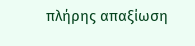πλήρης απαξίωση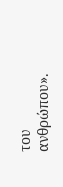του ανθρώπου».